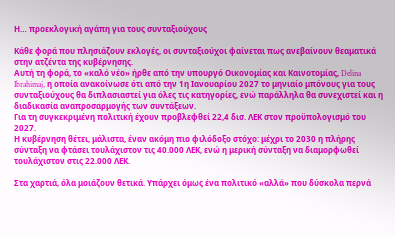Η… προεκλογική αγάπη για τους συνταξιούχους

Κάθε φορά που πλησιάζουν εκλογές, οι συνταξιούχοι φαίνεται πως ανεβαίνουν θεαματικά στην ατζέντα της κυβέρνησης.
Αυτή τη φορά, το «καλό νέο» ήρθε από την υπουργό Οικονομίας και Καινοτομίας, Delina Ibrahimaj, η οποία ανακοίνωσε ότι από την 1η Ιανουαρίου 2027 το μηνιαίο μπόνους για τους συνταξιούχους θα διπλασιαστεί για όλες τις κατηγορίες, ενώ παράλληλα θα συνεχιστεί και η διαδικασία αναπροσαρμογής των συντάξεων.
Για τη συγκεκριμένη πολιτική έχουν προβλεφθεί 22,4 δισ. ΛΕΚ στον προϋπολογισμό του 2027.
Η κυβέρνηση θέτει, μάλιστα, έναν ακόμη πιο φιλόδοξο στόχο: μέχρι το 2030 η πλήρης σύνταξη να φτάσει τουλάχιστον τις 40.000 ΛΕΚ, ενώ η μερική σύνταξη να διαμορφωθεί τουλάχιστον στις 22.000 ΛΕΚ.

Στα χαρτιά, όλα μοιάζουν θετικά. Υπάρχει όμως ένα πολιτικό «αλλά» που δύσκολα περνά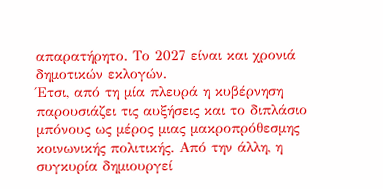απαρατήρητο. Το 2027 είναι και χρονιά δημοτικών εκλογών.
Έτσι, από τη μία πλευρά η κυβέρνηση παρουσιάζει τις αυξήσεις και το διπλάσιο μπόνους ως μέρος μιας μακροπρόθεσμης κοινωνικής πολιτικής. Από την άλλη, η συγκυρία δημιουργεί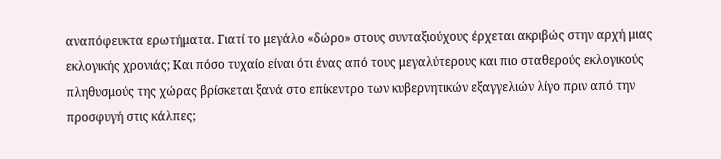αναπόφευκτα ερωτήματα. Γιατί το μεγάλο «δώρο» στους συνταξιούχους έρχεται ακριβώς στην αρχή μιας εκλογικής χρονιάς; Και πόσο τυχαίο είναι ότι ένας από τους μεγαλύτερους και πιο σταθερούς εκλογικούς πληθυσμούς της χώρας βρίσκεται ξανά στο επίκεντρο των κυβερνητικών εξαγγελιών λίγο πριν από την προσφυγή στις κάλπες;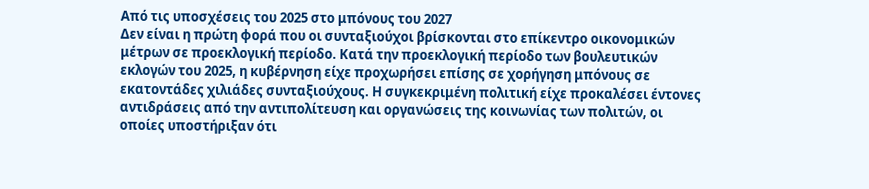Από τις υποσχέσεις του 2025 στο μπόνους του 2027
Δεν είναι η πρώτη φορά που οι συνταξιούχοι βρίσκονται στο επίκεντρο οικονομικών μέτρων σε προεκλογική περίοδο. Κατά την προεκλογική περίοδο των βουλευτικών εκλογών του 2025, η κυβέρνηση είχε προχωρήσει επίσης σε χορήγηση μπόνους σε εκατοντάδες χιλιάδες συνταξιούχους. Η συγκεκριμένη πολιτική είχε προκαλέσει έντονες αντιδράσεις από την αντιπολίτευση και οργανώσεις της κοινωνίας των πολιτών, οι οποίες υποστήριξαν ότι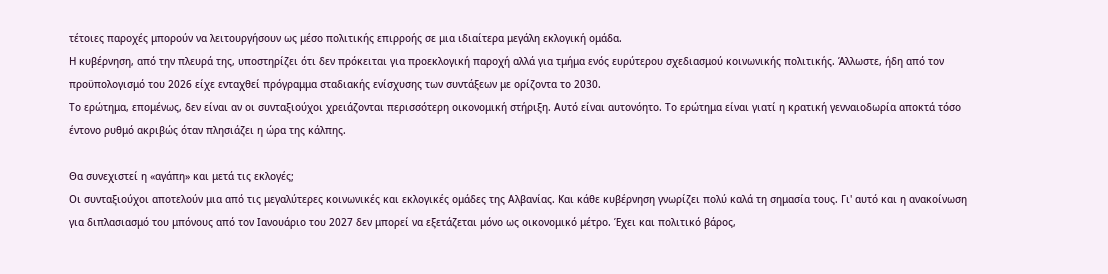τέτοιες παροχές μπορούν να λειτουργήσουν ως μέσο πολιτικής επιρροής σε μια ιδιαίτερα μεγάλη εκλογική ομάδα.
Η κυβέρνηση, από την πλευρά της, υποστηρίζει ότι δεν πρόκειται για προεκλογική παροχή αλλά για τμήμα ενός ευρύτερου σχεδιασμού κοινωνικής πολιτικής. Άλλωστε, ήδη από τον προϋπολογισμό του 2026 είχε ενταχθεί πρόγραμμα σταδιακής ενίσχυσης των συντάξεων με ορίζοντα το 2030.
Το ερώτημα, επομένως, δεν είναι αν οι συνταξιούχοι χρειάζονται περισσότερη οικονομική στήριξη. Αυτό είναι αυτονόητο. Το ερώτημα είναι γιατί η κρατική γενναιοδωρία αποκτά τόσο έντονο ρυθμό ακριβώς όταν πλησιάζει η ώρα της κάλπης.

Θα συνεχιστεί η «αγάπη» και μετά τις εκλογές;
Οι συνταξιούχοι αποτελούν μια από τις μεγαλύτερες κοινωνικές και εκλογικές ομάδες της Αλβανίας. Και κάθε κυβέρνηση γνωρίζει πολύ καλά τη σημασία τους. Γι' αυτό και η ανακοίνωση για διπλασιασμό του μπόνους από τον Ιανουάριο του 2027 δεν μπορεί να εξετάζεται μόνο ως οικονομικό μέτρο. Έχει και πολιτικό βάρος,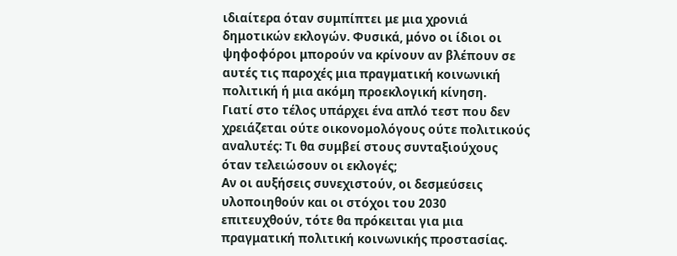ιδιαίτερα όταν συμπίπτει με μια χρονιά δημοτικών εκλογών. Φυσικά, μόνο οι ίδιοι οι ψηφοφόροι μπορούν να κρίνουν αν βλέπουν σε αυτές τις παροχές μια πραγματική κοινωνική πολιτική ή μια ακόμη προεκλογική κίνηση.
Γιατί στο τέλος υπάρχει ένα απλό τεστ που δεν χρειάζεται ούτε οικονομολόγους ούτε πολιτικούς αναλυτές: Τι θα συμβεί στους συνταξιούχους όταν τελειώσουν οι εκλογές;
Αν οι αυξήσεις συνεχιστούν, οι δεσμεύσεις υλοποιηθούν και οι στόχοι του 2030 επιτευχθούν, τότε θα πρόκειται για μια πραγματική πολιτική κοινωνικής προστασίας.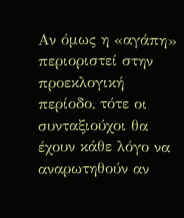Αν όμως η «αγάπη» περιοριστεί στην προεκλογική περίοδο, τότε οι συνταξιούχοι θα έχουν κάθε λόγο να αναρωτηθούν αν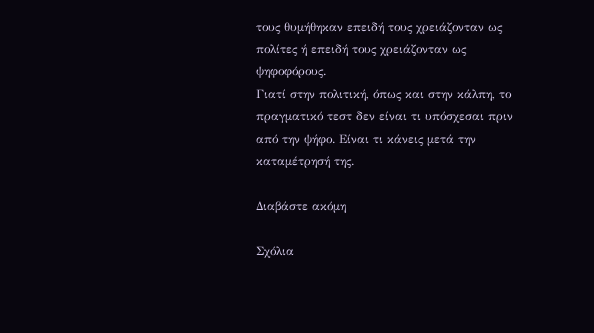τους θυμήθηκαν επειδή τους χρειάζονταν ως πολίτες ή επειδή τους χρειάζονταν ως ψηφοφόρους.
Γιατί στην πολιτική, όπως και στην κάλπη, το πραγματικό τεστ δεν είναι τι υπόσχεσαι πριν από την ψήφο. Είναι τι κάνεις μετά την καταμέτρησή της.

Διαβάστε ακόμη

Σχόλια